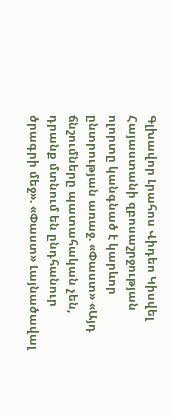Գլխավոր Լրահոս Վիդեո Կիսվել
Հայաստանի զբոսաշրջության ոլորտը կանգնած է կարևոր ընտրության առաջ. «Փաստ» «Այդ ճնշումները պատահական չեն, դրանք մտնում են ընդհանուր ծրագրի մեջ». «Փաստ» Լայնածավալ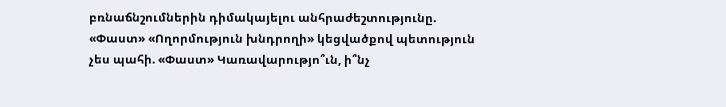բռնաճնշումներին դիմակայելու անհրաժեշտությունը. «Փաստ» «Ողորմություն խնդրողի» կեցվածքով պետություն չես պահի. «Փաստ» Կառավարությո՞ւն, ի՞նչ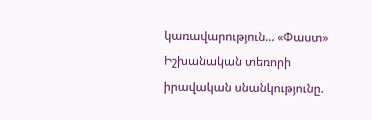կառավարություն... «Փաստ» Իշխանական տեռորի իրավական սնանկությունը.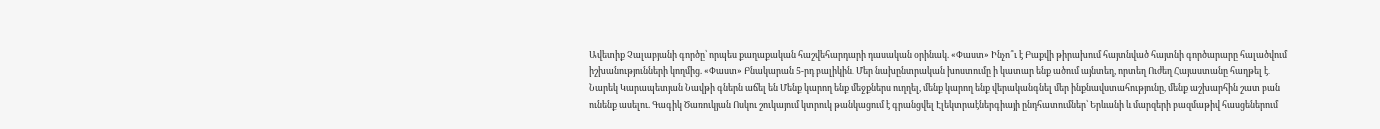Ավետիք Չալաբյանի գործը՝ որպես քաղաքական հաշվեհարդարի դասական օրինակ. «Փաստ» Ինչո՞ւ է Բաքվի թիրախում հայտնված հայտնի գործարարը հալածվում իշխանությունների կողմից. «Փաստ» Բնակարան 5-րդ բալիկին․ Մեր նախընտրական խոստումը ի կատար ենք ածում այնտեղ, որտեղ Ուժեղ Հայաստանը հաղթել է․ Նարեկ Կարապետյան Նավթի գներն աճել են Մենք կարող ենք մեջքներս ուղղել, մենք կարող ենք վերականգնել մեր ինքնավստահությունը, մենք աշխարհին շատ բան ունենք ասելու. Գագիկ Ծառուկյան Ոսկու շուկայում կտրուկ թանկացում է գրանցվել Էլեկտրաէներգիայի ընդհատումներ՝ Երևանի և մարզերի բազմաթիվ հասցեներում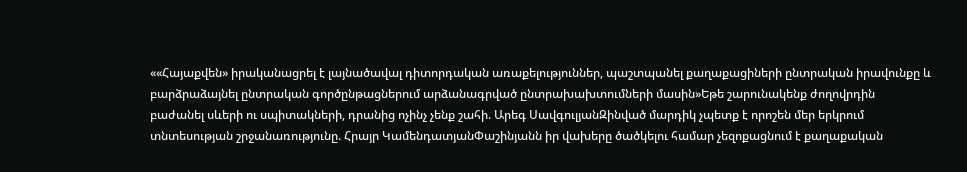««Հայաքվեն» իրականացրել է լայնածավալ դիտորդական առաքելություններ, պաշտպանել քաղաքացիների ընտրական իրավունքը և բարձրաձայնել ընտրական գործընթացներում արձանագրված ընտրախախտումների մասին»Եթե շարունակենք ժողովրդին բաժանել սևերի ու սպիտակների, դրանից ոչինչ չենք շահի. Արեգ ՍավգուլյանԶինված մարդիկ չպետք է որոշեն մեր երկրում տնտեսության շրջանառությունը. Հրայր ԿամենդատյանՓաշինյանն իր վախերը ծածկելու համար չեզոքացնում է քաղաքական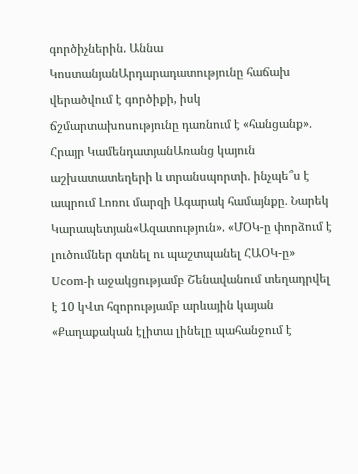գործիչներին. Աննա ԿոստանյանԱրդարադատությունը հաճախ վերածվում է գործիքի, իսկ ճշմարտախոսությունը դառնում է «հանցանք»․ Հրայր ԿամենդատյանԱռանց կայուն աշխատատեղերի և տրանսպորտի. ինչպե՞ս է ապրում Լոռու մարզի Ագարակ համայնքը․ Նարեկ Կարապետյան«Ազատություն». «ՄՕԿ-ը փորձում է լուծումներ գտնել ու պաշտպանել ՀԱՕԿ-ը» Ucom-ի աջակցությամբ Շենավանում տեղադրվել է 10 կՎտ հզորությամբ արևային կայան «Քաղաքական էլիտա լինելը պահանջում է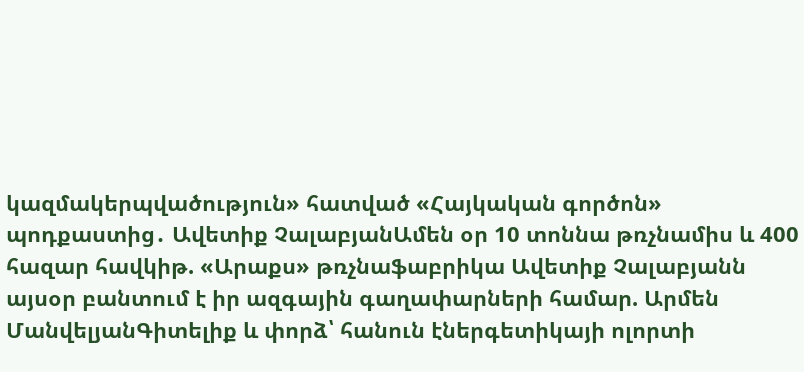կազմակերպվածություն» հատված «Հայկական գործոն» պոդքաստից․ Ավետիք ՉալաբյանԱմեն օր 10 տոննա թռչնամիս և 400 հազար հավկիթ. «Արաքս» թռչնաֆաբրիկա Ավետիք Չալաբյանն այսօր բանտում է իր ազգային գաղափարների համար. Արմեն ՄանվելյանԳիտելիք և փորձ՝ հանուն էներգետիկայի ոլորտի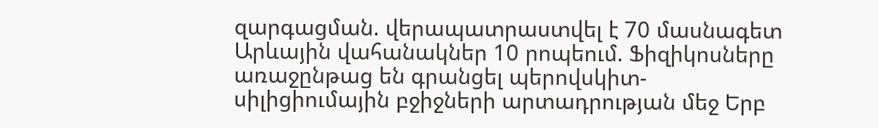զարգացման. վերապատրաստվել է 70 մասնագետ Արևային վահանակներ 10 րոպեում. Ֆիզիկոսները առաջընթաց են գրանցել պերովսկիտ-սիլիցիումային բջիջների արտադրության մեջ Երբ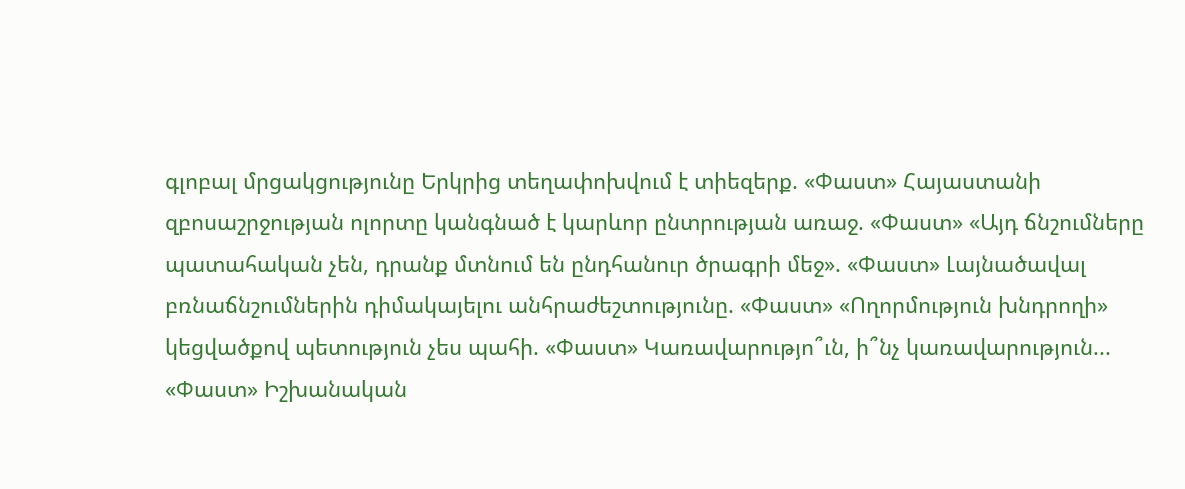գլոբալ մրցակցությունը Երկրից տեղափոխվում է տիեզերք. «Փաստ» Հայաստանի զբոսաշրջության ոլորտը կանգնած է կարևոր ընտրության առաջ. «Փաստ» «Այդ ճնշումները պատահական չեն, դրանք մտնում են ընդհանուր ծրագրի մեջ». «Փաստ» Լայնածավալ բռնաճնշումներին դիմակայելու անհրաժեշտությունը. «Փաստ» «Ողորմություն խնդրողի» կեցվածքով պետություն չես պահի. «Փաստ» Կառավարությո՞ւն, ի՞նչ կառավարություն... «Փաստ» Իշխանական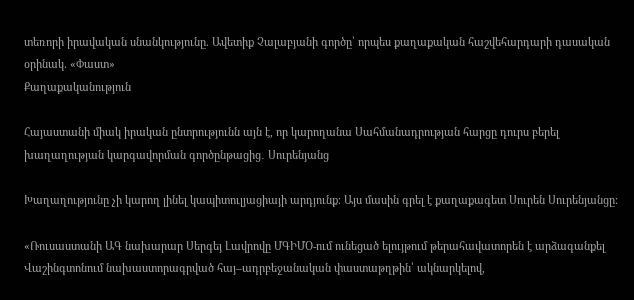տեռորի իրավական սնանկությունը. Ավետիք Չալաբյանի գործը՝ որպես քաղաքական հաշվեհարդարի դասական օրինակ. «Փաստ»
Քաղաքականություն

Հայաստանի միակ իրական ընտրությունն այն է, որ կարողանա Սահմանադրության հարցը դուրս բերել խաղաղության կարգավորման գործընթացից․ Սուրենյանց

Խաղաղությունը չի կարող լինել կապիտուլյացիայի արդյունք։ Այս մասին գրել է քաղաքագետ Սուրեն Սուրենյանցը:

«Ռուսաստանի ԱԳ նախարար Սերգեյ Լավրովը ՄԳԻՄՕ-ում ունեցած ելույթում թերահավատորեն է արձագանքել Վաշինգտոնում նախաստորագրված հայ–ադրբեջանական փաստաթղթին՝ ակնարկելով,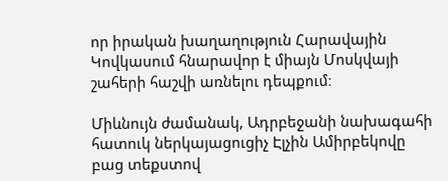որ իրական խաղաղություն Հարավային Կովկասում հնարավոր է միայն Մոսկվայի շահերի հաշվի առնելու դեպքում։

Միևնույն ժամանակ, Ադրբեջանի նախագահի հատուկ ներկայացուցիչ Էլչին Ամիրբեկովը բաց տեքստով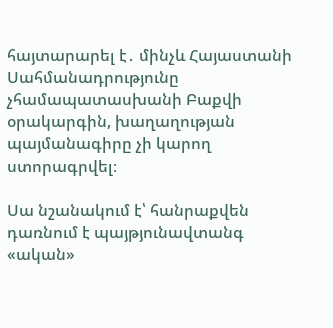հայտարարել է․ մինչև Հայաստանի Սահմանադրությունը չհամապատասխանի Բաքվի օրակարգին, խաղաղության պայմանագիրը չի կարող ստորագրվել։

Սա նշանակում է՝ հանրաքվեն դառնում է պայթյունավտանգ «ական»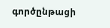գործընթացի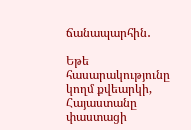ճանապարհին․

Եթե հասարակությունը կողմ քվեարկի, Հայաստանը փաստացի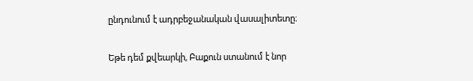ընդունում է ադրբեջանական վասալիտետը։

Եթե դեմ քվեարկի, Բաքուն ստանում է նոր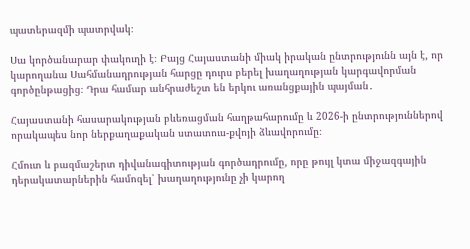պատերազմի պատրվակ։

Սա կործանարար փակուղի է։ Բայց Հայաստանի միակ իրական ընտրությունն այն է, որ կարողանա Սահմանադրության հարցը դուրս բերել խաղաղության կարգավորման գործընթացից։ Դրա համար անհրաժեշտ են երկու առանցքային պայման․

Հայաստանի հասարակության բևեռացման հաղթահարումը և 2026-ի ընտրություններով որակապես նոր ներքաղաքական ստատուս-քվոյի ձևավորումը։

Հմուտ և բազմաշերտ դիվանագիտության գործադրումը, որը թույլ կտա միջազգային դերակատարներին համոզել՝ խաղաղությունը չի կարող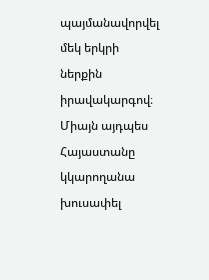պայմանավորվել մեկ երկրի ներքին իրավակարգով։ Միայն այդպես Հայաստանը կկարողանա խուսափել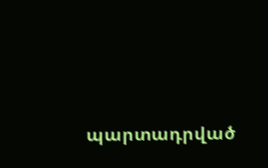պարտադրված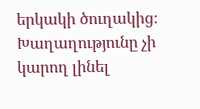երկակի ծուղակից։ Խաղաղությունը չի կարող լինել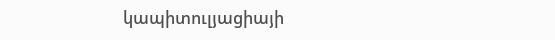կապիտուլյացիայի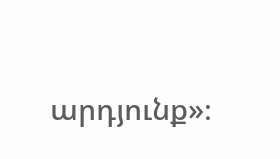արդյունք»։